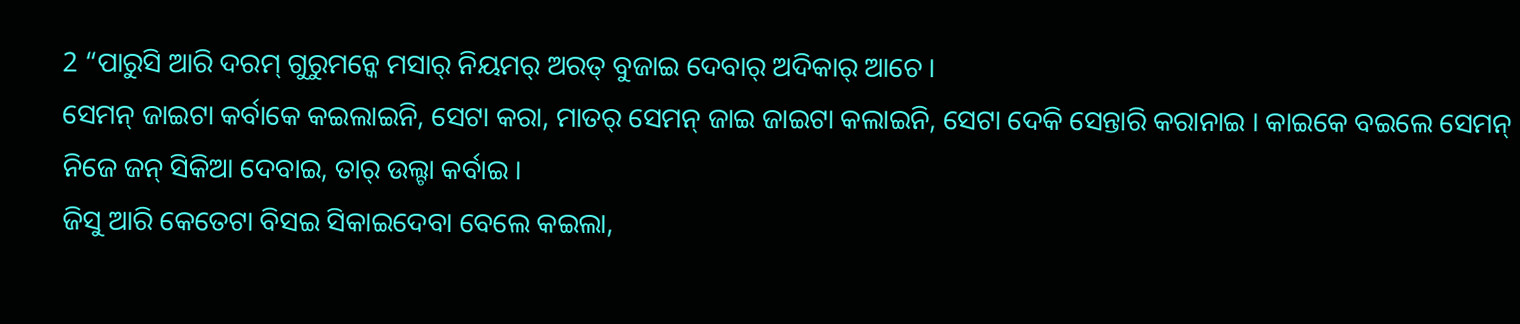2 “ପାରୁସି ଆରି ଦରମ୍ ଗୁରୁମନ୍କେ ମସାର୍ ନିୟମର୍ ଅରତ୍ ବୁଜାଇ ଦେବାର୍ ଅଦିକାର୍ ଆଚେ ।
ସେମନ୍ ଜାଇଟା କର୍ବାକେ କଇଲାଇନି, ସେଟା କରା, ମାତର୍ ସେମନ୍ ଜାଇ ଜାଇଟା କଲାଇନି, ସେଟା ଦେକି ସେନ୍ତାରି କରାନାଇ । କାଇକେ ବଇଲେ ସେମନ୍ ନିଜେ ଜନ୍ ସିକିଆ ଦେବାଇ, ତାର୍ ଉଲ୍ଟା କର୍ବାଇ ।
ଜିସୁ ଆରି କେତେଟା ବିସଇ ସିକାଇଦେବା ବେଲେ କଇଲା,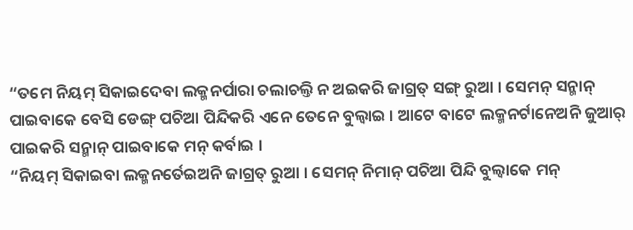“ତମେ ନିୟମ୍ ସିକାଇଦେବା ଲକ୍ମନର୍ପାରା ଚଲାଚଲ୍ତି ନ ଅଇକରି ଜାଗ୍ରତ୍ ସଙ୍ଗ୍ ରୁଆ । ସେମନ୍ ସନ୍ମାନ୍ ପାଇବାକେ ବେସି ଡେଙ୍ଗ୍ ପଚିଆ ପିନ୍ଦିକରି ଏନେ ତେନେ ବୁଲ୍ବାଇ । ଆଟେ ବାଟେ ଲକ୍ମନର୍ଟାନେଅନି ଜୁଆର୍ ପାଇକରି ସନ୍ମାନ୍ ପାଇବାକେ ମନ୍ କର୍ବାଇ ।
“ନିୟମ୍ ସିକାଇବା ଲକ୍ମନର୍ତେଇଅନି ଜାଗ୍ରତ୍ ରୁଆ । ସେମନ୍ ନିମାନ୍ ପଚିଆ ପିନ୍ଦି ବୁଲ୍ବାକେ ମନ୍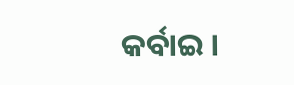କର୍ବାଇ ।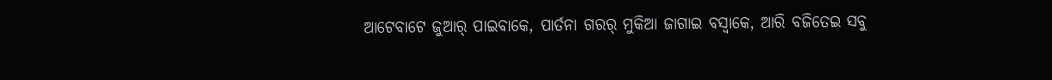ଆଟେବାଟେ ଜୁଆର୍ ପାଇବାକେ, ପାର୍ତନା ଗରର୍ ମୁକିଆ ଜାଗାଇ ବସ୍ବାକେ, ଆରି ବଜିତେଇ ସବୁ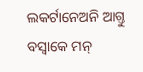ଲକର୍ଟାନେଅନି ଆଗ୍ତୁ ବସ୍ବାକେ ମନ୍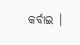କର୍ବାଇ ।